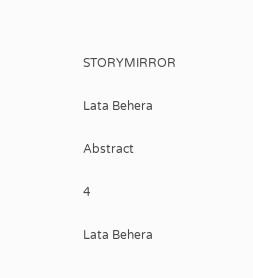STORYMIRROR

Lata Behera

Abstract

4

Lata Behera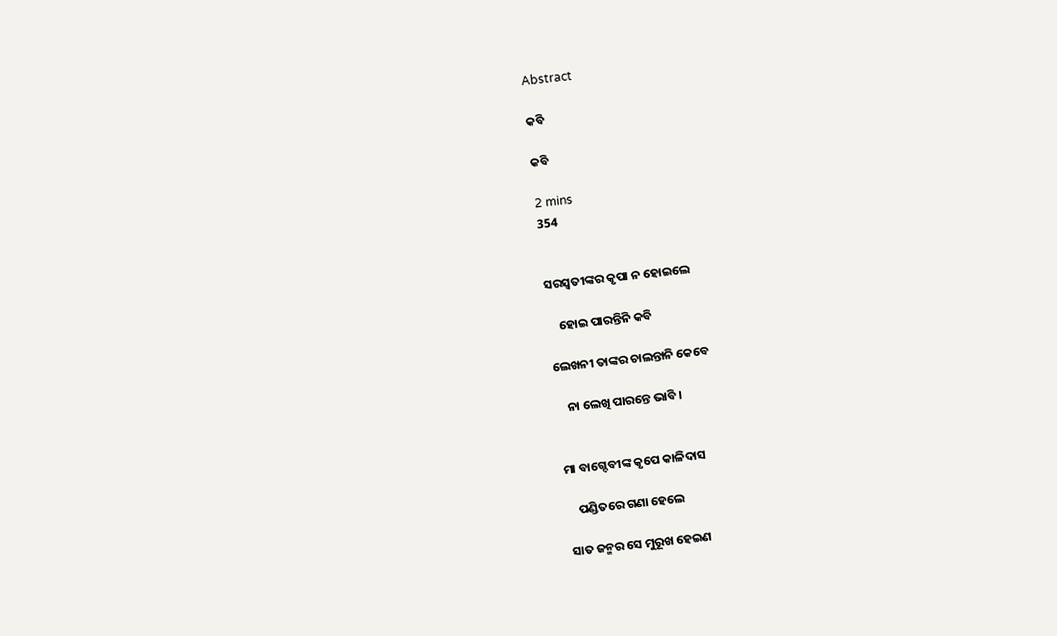Abstract

କବି

କବି

2 mins
354


ସରସ୍ବତୀଙ୍କର କୃପା ନ ହୋଇଲେ

    ହୋଇ ପାରନ୍ତିନି କବି

ଲେଖନୀ ତାଙ୍କର ଚାଲନ୍ତାନି କେବେ

    ନା ଲେଖି ପାରନ୍ତେ ଭାବି ।


ମା ବାଗ୍ଦେବୀଙ୍କ କୃପେ କାଳିଦାସ

    ପଣ୍ଡିତରେ ଗଣା ହେଲେ

ସାତ ଜନ୍ମର ସେ ମୁରୂଖ ହେଇଣ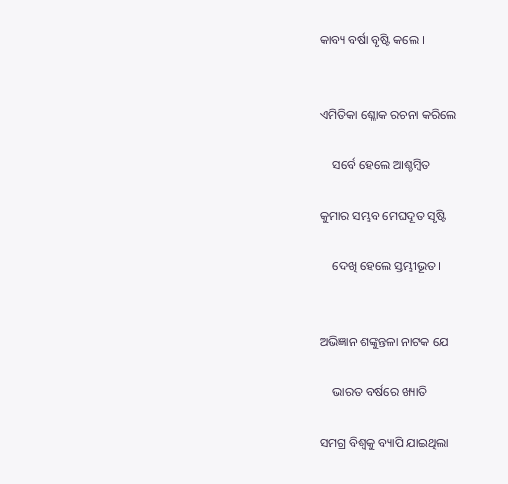କାବ୍ୟ ବର୍ଷା ବୃଷ୍ଟି କଲେ ।


ଏମିତିକା ଶ୍ଳୋକ ରଚନା କରିଲେ

    ସର୍ବେ ହେଲେ ଆଶ୍ଚମ୍ବିତ

କୁମାର ସମ୍ଭବ ମେଘଦୂତ ସୃଷ୍ଟି

    ଦେଖି ହେଲେ ସ୍ତମ୍ଭୀଭୂତ ।


ଅଭିଜ୍ଞାନ ଶଙ୍କୁନ୍ତଳା ନାଟକ ଯେ

    ଭାରତ ବର୍ଷରେ ଖ୍ୟାତି

ସମଗ୍ର ବିଶ୍ୱକୁ ବ୍ୟାପି ଯାଇଥିଲା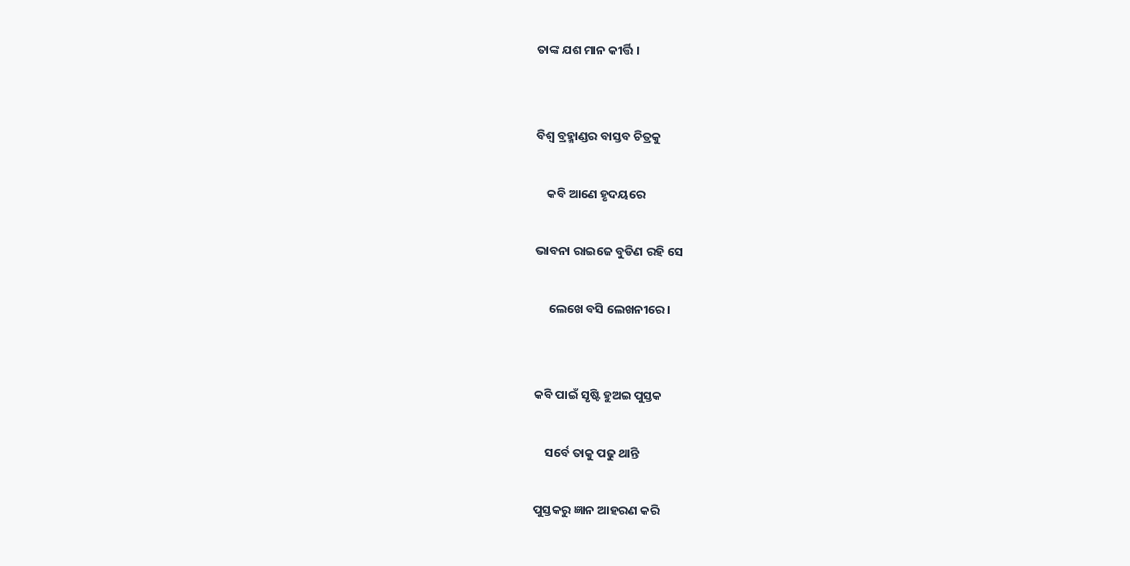ତାଙ୍କ ଯଶ ମାନ କୀର୍ତ୍ତି ।


ବିଶ୍ବ ବ୍ରହ୍ମାଣ୍ଡର ବାସ୍ତବ ଚିତ୍ରକୁ

    କବି ଆଣେ ହୃଦୟରେ

ଭାବନା ରାଇଜେ ବୁଡିଣ ରହି ସେ

     ଲେଖେ ବସି ଲେଖନୀରେ ।


କବି ପାଇଁ ସୃଷ୍ଟି ହୁଅଇ ପୁସ୍ତକ

    ସର୍ବେ ତାକୁ ପଢୁ ଥାନ୍ତି

ପୁସ୍ତକରୁ ଜ୍ଞାନ ଆହରଣ କରି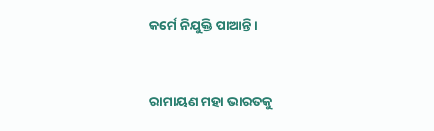କର୍ମେ ନିଯୁକ୍ତି ପାଆନ୍ତି ।


ରାମାୟଣ ମହା ଭାରତକୁ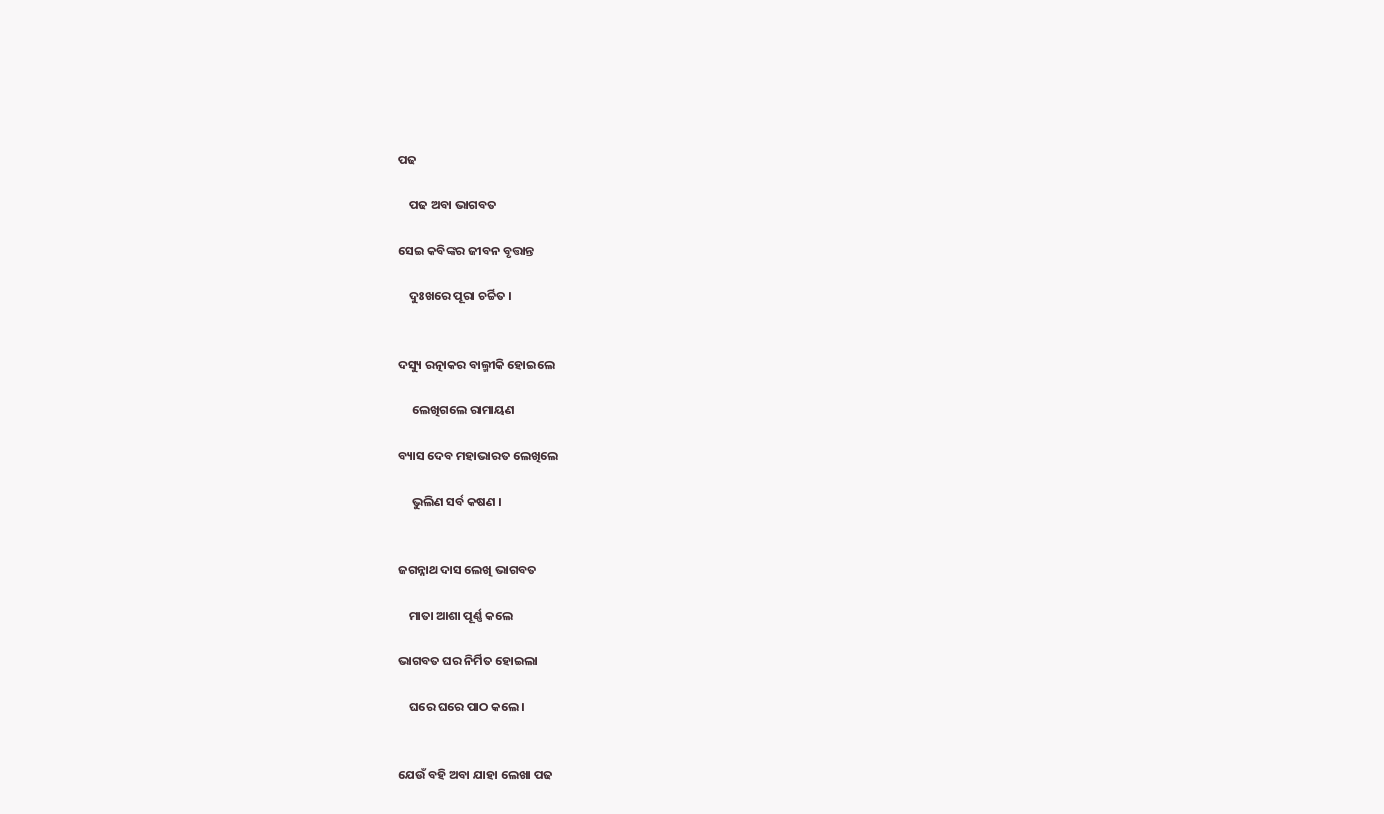ପଢ

    ପଢ ଅବା ଭାଗବତ

ସେଇ କବିଙ୍କର ଜୀବନ ବୃତ୍ତାନ୍ତ

    ଦୁଃଖରେ ପୂରା ଚର୍ଚ୍ଚିତ ।


ଦସ୍ୟୁ ରତ୍ନାକର ବାଲ୍ମୀକି ହୋଇଲେ

     ଲେଖିଗଲେ ରାମାୟଣ

ବ୍ୟାସ ଦେବ ମହାଭାରତ ଲେଖିଲେ

     ଭୁଲିଣ ସର୍ବ କଷଣ ।


ଜଗନ୍ନାଥ ଦାସ ଲେଖି ଭାଗବତ

    ମାତା ଆଶା ପୂର୍ଣ୍ଣ କଲେ

ଭାଗବତ ଘର ନିର୍ମିତ ହୋଇଲା

    ଘରେ ଘରେ ପାଠ କଲେ ।


ଯେଉଁ ବହି ଅବା ଯାହା ଲେଖା ପଢ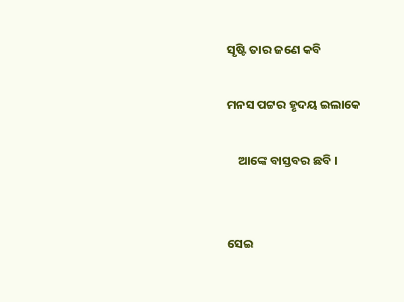ସୃଷ୍ଟି ତାର ଜଣେ କବି

ମନସ ପଟ୍ଟର ହୃଦୟ ଇଲାକେ

    ଆଙ୍କେ ବାସ୍ତବର ଛବି ।


ସେଇ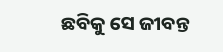ଛବିକୁ ସେ ଜୀବନ୍ତ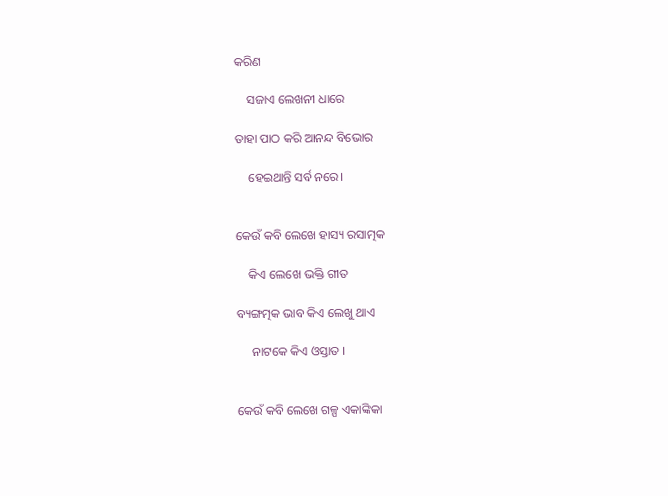କରିଣ

    ସଜାଏ ଲେଖନୀ ଧାରେ

ତାହା ପାଠ କରି ଆନନ୍ଦ ବିଭୋର

    ହେଇଥାନ୍ତି ସର୍ବ ନରେ।


କେଉଁ କବି ଲେଖେ ହାସ୍ୟ ରସାତ୍ମକ

    କିଏ ଲେଖେ ଭକ୍ତି ଗୀତ

ବ୍ୟଙ୍ଗତ୍ମକ ଭାବ କିଏ ଲେଖୁ ଥାଏ

     ନାଟକେ କିଏ ଓସ୍ତାତ ।


କେଉଁ କବି ଲେଖେ ଗଳ୍ପ ଏକାଙ୍କିକା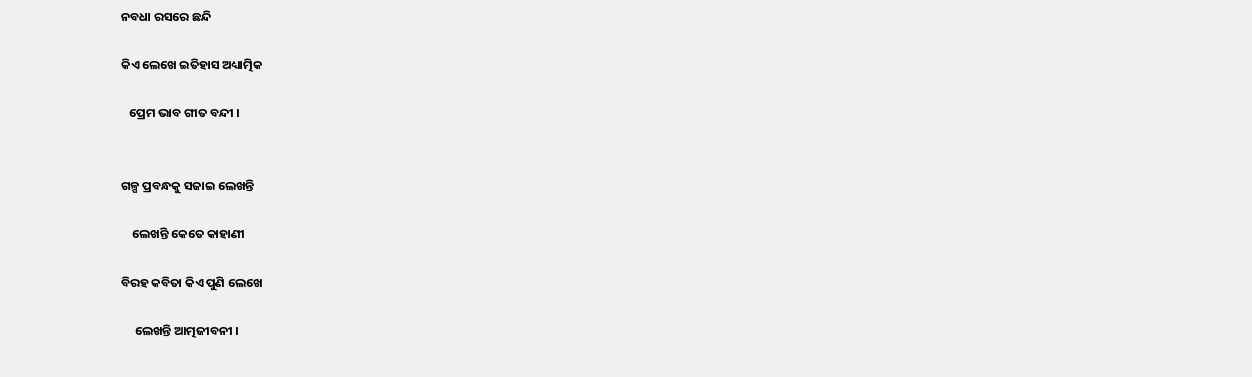ନବଧା ରସରେ ଛନ୍ଦି

କିଏ ଲେଖେ ଇତିହାସ ଅଧ୍ୟାତ୍ମିକ

   ପ୍ରେମ ଭାବ ଗୀତ ବନ୍ଦୀ ।


ଗଳ୍ପ ପ୍ରବନ୍ଧକୁ ସଜାଇ ଲେଖନ୍ତି

    ଲେଖନ୍ତି କେତେ କାହାଣୀ

ବିରହ କବିତା କିଏ ପୁଣି ଲେଖେ

     ଲେଖନ୍ତି ଆତ୍ମଜୀବନୀ ।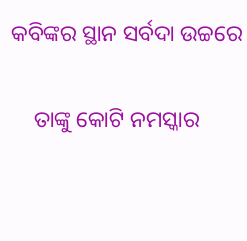କବିଙ୍କର ସ୍ଥାନ ସର୍ବଦା ଉଚ୍ଚରେ

    ତାଙ୍କୁ କୋଟି ନମସ୍କାର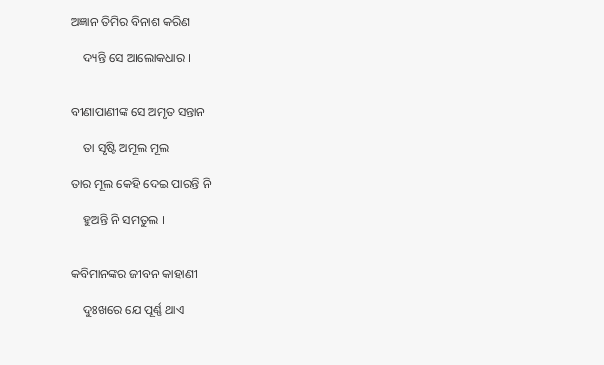ଅଜ୍ଞାନ ତିମିର ବିନାଶ କରିଣ

    ଦ୍ୟନ୍ତି ସେ ଆଲୋକଧାର ।


ବୀଣାପାଣୀଙ୍କ ସେ ଅମୃତ ସନ୍ତାନ

    ତା ସୃଷ୍ଟି ଅମୂଲ ମୂଲ

ତାର ମୂଲ କେହି ଦେଇ ପାରନ୍ତି ନି

    ହୁଅନ୍ତି ନି ସମତୁଲ ।


କବିମାନଙ୍କର ଜୀବନ କାହାଣୀ

    ଦୁଃଖରେ ଯେ ପୂର୍ଣ୍ଣ ଥାଏ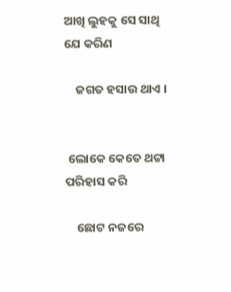ଆଖି ଲୁହକୁ ସେ ସାଥି ଯେ କରିଣ

    ଜଗତ ହସାଉ ଥାଏ ।


 ଲୋକେ କେତେ ଥଟ୍ଟା ପରିହାସ କରି

    ଛୋଟ ନଜରେ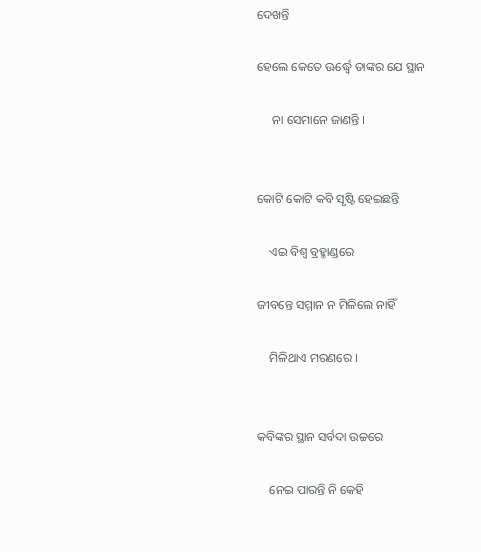ଦେଖନ୍ତି

ହେଲେ କେତେ ଊର୍ଦ୍ଧ୍ବେ ତାଙ୍କର ଯେ ସ୍ଥାନ

     ନା ସେମାନେ ଜାଣନ୍ତି ।


କୋଟି କୋଟି କବି ସୃଷ୍ଟି ହେଇଛନ୍ତି

    ଏଇ ବିଶ୍ୱ ବ୍ରହ୍ମାଣ୍ଡରେ

ଜୀବନ୍ତେ ସମ୍ମାନ ନ ମିଳିଲେ ନାହିଁ

    ମିଳିଥାଏ ମରଣରେ ।


କବିଙ୍କର ସ୍ଥାନ ସର୍ବଦା ଉଚ୍ଚରେ

    ନେଇ ପାରନ୍ତି ନି କେହି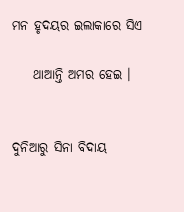ମନ ହୃଦୟର ଇଲାକାରେ ସିଏ

    ଥାଆନ୍ତି ଅମର ହେଇ ।


ଦୁନିଆରୁ ସିନା ବିଦାୟ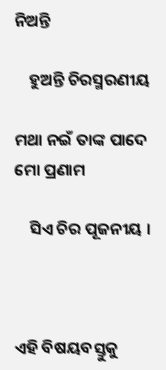ନିଅନ୍ତି

    ହୁଅନ୍ତି ଚିରସ୍ମରଣୀୟ

ମଥା ନଇଁ ତାଙ୍କ ପାଦେ ମୋ ପ୍ରଣାମ

    ସିଏ ଚିର ପୂଜନୀୟ ।



ଏହି ବିଷୟବସ୍ତୁକୁ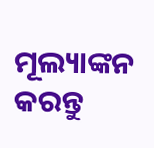ମୂଲ୍ୟାଙ୍କନ କରନ୍ତୁ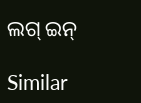ଲଗ୍ ଇନ୍

Similar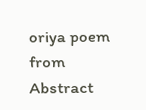oriya poem from Abstract